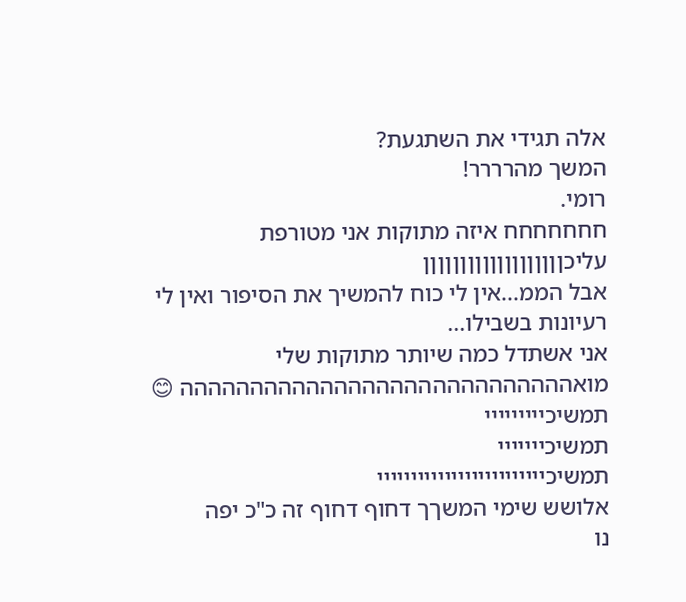אלה תגידי את השתגעת?
המשך מהרררר!
רומי.
חחחחחחח איזה מתוקות אני מטורפת עליכןןןןןןןןןןןןןןןןןןן
אבל הממ...אין לי כוח להמשיך את הסיפור ואין לי רעיונות בשבילו...
אני אשתדל כמה שיותר מתוקות שלי
מואהההההההההההההההההההההההההההה 😊
תמשיכייייייייי
תמשיכייייייי
תמשיכייייייייייייייייייייייייי
אלושש שימי המשךך דחוף דחוף זה כ"כ יפה
נו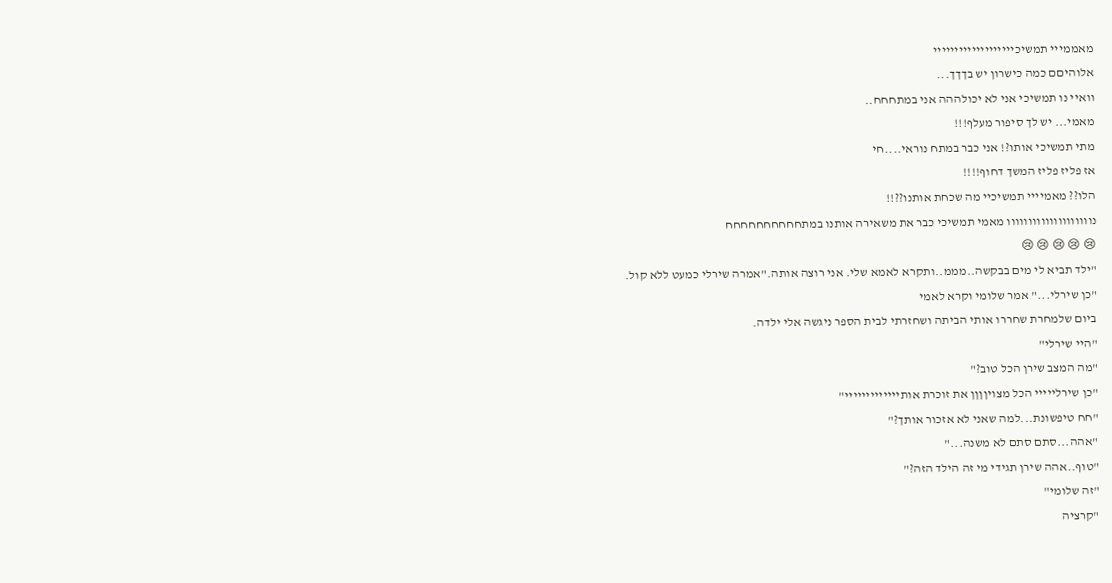מאממייי תמשיכייייייייייייייייייי
אלוהיםם כמה כישרון יש בךךך...
וואיי נו תמשיכי אני לא יכולההה אני במתחחח..
מאמי... יש לך סיפור מעלף!!!
מתי תמשיכי אותו?! אני כבר במתח נוראי....חי
אז פליז פליז המשך דחוף!!!!
הלו?? מאמיייי תמשיכיי מה שכחת אותנו??!!
נוווווווווווווווווווו מאמי תמשיכי כבר את משאירה אותנו במתחחחחחחחחחח
😢 😢 😢 😢 😢
"ילד תביא לי מים בבקשה..מממ..ותקרא לאמא שלי. אני רוצה אותה."אמרה שירלי כמעט ללא קול.
"כן שירלי..." אמר שלומי וקרא לאמי
ביום שלמחרת שחררו אותי הביתה ושחזרתי לבית הספר ניגשה אלי ילדה.
"היי שירלי"
"מה המצב שירן הכל טוב?"
"כן שירלייייי הכל מצויןןןן את זוכרת אותייייייייייייי"
"חח טיפשונת...למה שאני לא אזכור אותך?"
"אהה...סתם סתם לא משנה..."
"טוף..אהה שירן תגידי מי זה הילד הזה?"
"זה שלומי"
"קרציה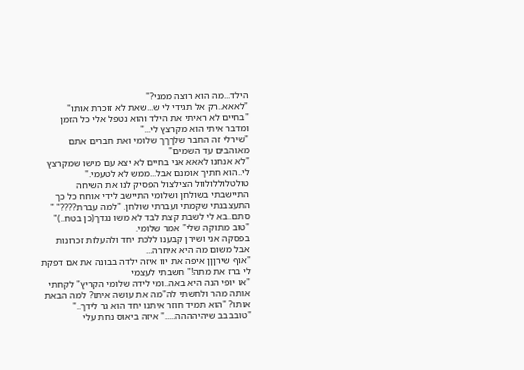הילד...מה הוא רוצה ממני?"
"לאאא..רק אל תגידי לי ש...שאת לא זוכרת אותו"
"בחיים לא ראיתי את הילד והוא נטפל אלי כל הזמן ומדבר איתי הוא מקרצץ לי..."
"שירלי זה החבר שלךךך שלומי ואת חברים אתם מאוהבים עד השמים"
"לא אנחנו לאאא אני בחיים לא יצא עם מישו שמקרצץ לי..הוא חתיך אומנם אבל...ממש לא לטעמי."
טולטלוללולוול הצילצול הפסיק לנו את השיחה התיישבתי בשולחן ושלומי התיישב לידי אוחח כל כך התעצבנתי שקמתי ועברתי שולחן. "למה עברת????" " סתם..בא לי לשבת קצת לבד לא משו נגדך(כן בטח..)" "טוב מתוקה שלי" אמר שלומי.
בפסקה אני ושירן קבענו ללכת יחד ולהעלות זכרונות אבל משום מה היא איחרה...
"אוף שירןןן איפה את יוו איזה ילדה בבונה את אם דפקת לי ברז את מתה!" חשבתי לעצמי
"או יופי הנה היא באה..ומי לידה שלומי הקריץ" לקחתי אותה מהר ולחשתי לה"מה את עושה איתו? למה הבאת אותו? "הוא תמיד חוזר איתנו יחד הוא גר לידך.." "טובבבב שיהיהההה....." איזה ביאוס נחת עלי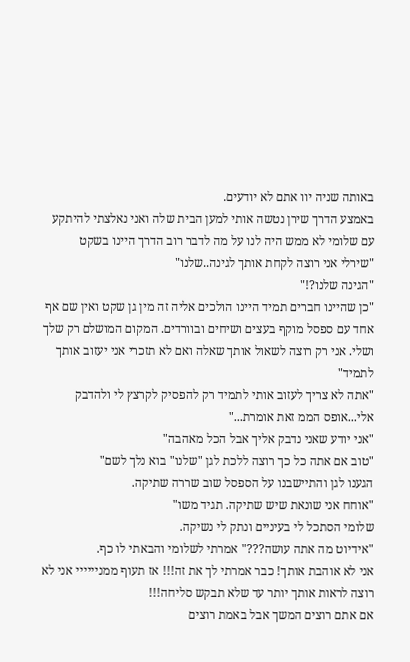באותה שניה יוו אתם לא יודעים.
באמצע הדרך שירן נטשה אותי למען הבית שלה ואני נאלצתי להיתקע עם שלומי לא ממש היה לנו על מה לדבר רוב הדרך היינו בשקט
"שירלי אני רוצה לקחת אותך לגינה..שלנו"
"הגינה שלנו?!"
"כן שהיינו חברים תמיד היינו הולכים אליה זה מין גן שקט ואין שם אף אחד עם ספסל מוקף בעצים ושיחים ובוורדים. המקום המושלם רק שלך ושלי. אני רק רוצה לשאול אותך שאלה ואם לא תזכרי אני יעזוב אותך לתמיד"
"אתה לא צריך לעזוב אותי לתמיד רק להפסיק לקרצץ לי ולהדבק אלי...אופס הממ זאת אומרת..."
"אני יודע שאני נדבק אליך אבל הכל מאהבה"
"טוב אם אתה כל כך רוצה ללכת לגן "שלנו" בוא נלך לשם"
הגענו לגן והתיישבנו על הספסל שוב שררה שתיקה.
"אוחח אני שונאת שיש שתיקה. תגיד משו"
שלומי הסתכל לי בעיניים ונתק לי נשיקה.
"אידיוט מה אתה עושה???" אמרתי לשלומי והבאתי לו כף.
אני לא אוהבת אותך! כבר אמרתי לך את זה!!! אז תעוף ממניייייי אני לא רוצה לראות אותך יותר עד שלא תבקש סליחה!!!
אם אתם רוצים המשך אבל באמת רוצים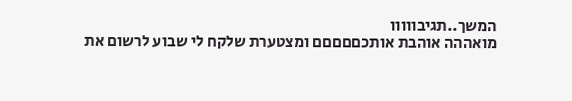המשך..תגיבווווו
מואההה אוהבת אותכםםםםם ומצטערת שלקח לי שבוע לרשום את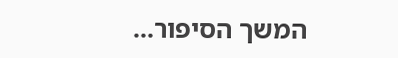המשך הסיפור...